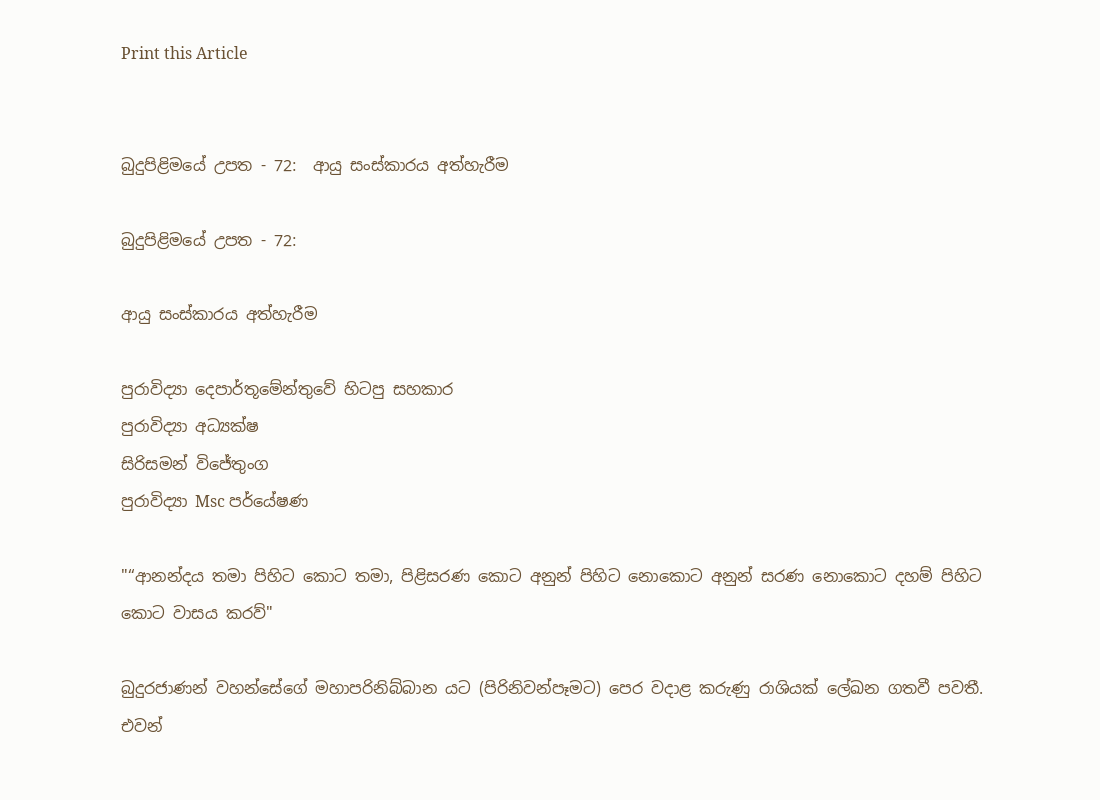Print this Article


බුදුපිළිමයේ උපත - 72:  ආයු සංස්කාරය අත්හැරීම

බුදුපිළිමයේ උපත - 72:

ආයු සංස්කාරය අත්හැරීම

පුරාවිද්‍යා දෙපාර්තූමේන්තුවේ හිටපු සහකාර
පුරාවිද්‍යා අධ්‍යක්ෂ
සිරිසමන් විජේතුංග
පුරාවිද්‍යා Msc පර්යේෂණ

"“ආනන්දය තමා පිහිට කොට තමා, පිළිසරණ කොට අනුන් පිහිට නොකොට අනුන් සරණ නොකොට දහම් පිහිට කොට වාසය කරව්"

බුදුරජාණන් වහන්සේගේ මහාපරිනිබ්බාන යට (පිරිනිවන්පෑමට) පෙර වදාළ කරුණු රාශියක් ලේඛන ගතවී පවතී. එවන්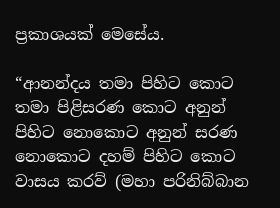ප්‍රකාශයක් මෙසේය.

“ආනන්දය තමා පිහිට කොට තමා පිළිසරණ කොට අනුන් පිහිට නොකොට අනුන් සරණ නොකොට දහම් පිහිට කොට වාසය කරව් (මහා පරිනිබ්බාන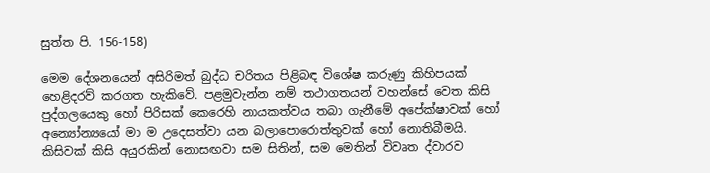සුත්ත පි. 156-158)

මෙම දේශනයෙන් අසිරිමත් බුද්ධ චරිතය පිළිබඳ විශේෂ කරුණු කිහිපයක් හෙළිදරව් කරගත හැකිවේ. පළමුවැන්න නම් තථාගතයන් වහන්සේ වෙත කිසි පුද්ගලයෙකු හෝ පිරිසක් කෙරෙහි නායකත්වය තබා ගැනීමේ අපේක්ෂාවක් හෝ අන්‍යෝන්‍යයෝ මා ම උදෙසත්වා යන බලාපොරොත්තුවක් හෝ නොතිබීමයි. කිසිවක් කිසි අයුරකින් නොසඟවා සම සිතින්, සම මෙතින් විවෘත ද්වාරව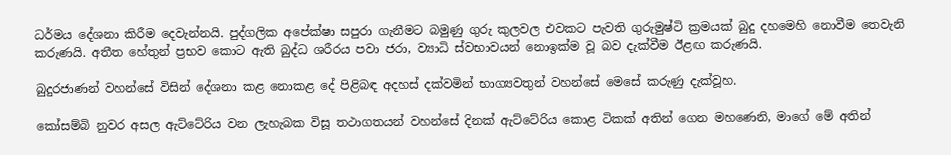ධර්මය දේශනා කිරීම දෙවැන්නයි. පුද්ගලික අපේක්ෂා සපුරා ගැනීමට බමුණු ගුරු කුලවල එවකට පැවති ගුරුමුෂ්ටි ක්‍රමයක් බුදු දහමෙහි නොවීම තෙවැනි කරුණයි. අතීත හේතුන් ප්‍රභව කොට ඇති බුද්ධ ශරීරය පවා ජරා, ව්‍යාධි ස්වභාවයන් නොඉක්ම වූ බව දැක්වීම ඊළඟ කරුණයි.

බුදුරජාණන් වහන්සේ විසින් දේශනා කළ නොකළ දේ පිළිබඳ අදහස් දක්වමින් භාග්‍යවතුන් වහන්සේ මෙසේ කරුණු දැක්වූහ.

කෝසම්බි නුවර අසල ඇට්ටේරිය වන ලැහැබක විසූ තථාගතයන් වහන්සේ දිනක් ඇට්ටේරිය කොළ ටිකක් අතින් ගෙන මහණෙනි, මාගේ මේ අතින්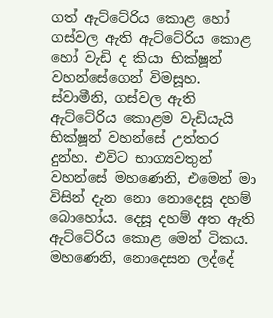ගත් ඇට්ටේරිය කොළ හෝ ගස්වල ඇති ඇට්ටේරිය කොළ හෝ වැඩි ද කියා භික්ෂූන් වහන්සේගෙන් විමසූහ. ස්වාමීනි, ගස්වල ඇති ඇට්ටේරිය කොළම වැඩියැයි භික්ෂූන් වහන්සේ උත්තර දුන්හ. එවිට භාග්‍යවතුන් වහන්සේ මහණෙනි, එමෙන් මා විසින් දැන නො නොදෙසූ දහම් බොහෝය. දෙසූ දහම් අත ඇති ඇට්ටේරිය කොළ මෙන් ටිකය. මහණෙනි, නොදෙසන ලද්දේ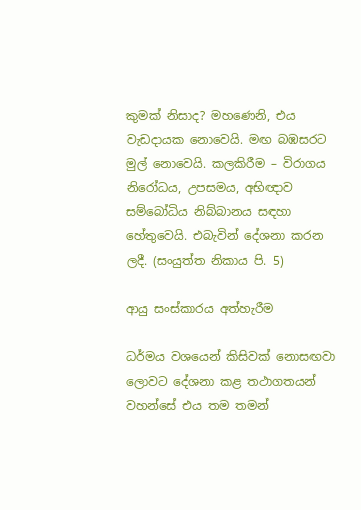කුමක් නිසාද? මහණෙනි, එය වැඩදායක නොවෙයි. මඟ බඹසරට මුල් නොවෙයි. කලකිරීම – විරාගය නිරෝධය, උපසමය, අභිඥාව සම්බෝධිය නිබ්බානය සඳහා හේතුවෙයි. එබැවින් දේශනා කරන ලදී. (සංයුත්ත නිකාය පි. 5)

ආයු සංස්කාරය අත්හැරීම

ධර්මය වශයෙන් කිසිවක් නොසඟවා ලොවට දේශනා කළ තථාගතයන් වහන්සේ එය තම තමන්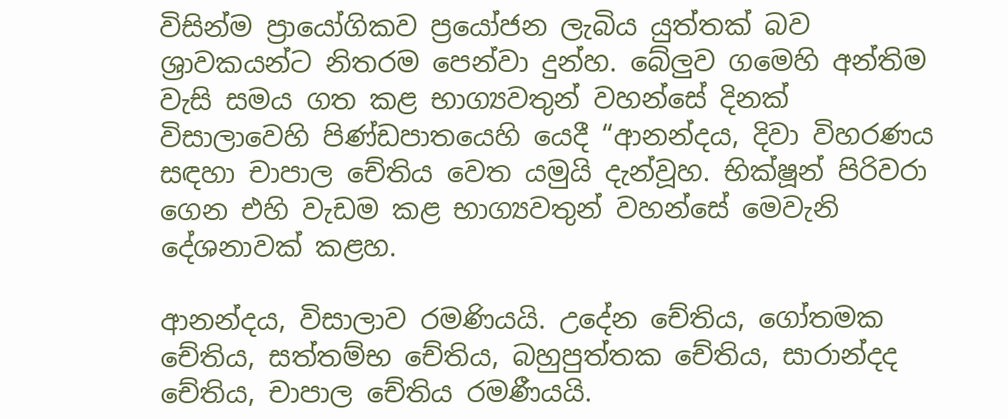විසින්ම ප්‍රායෝගිකව ප්‍රයෝජන ලැබිය යුත්තක් බව ශ්‍රාවකයන්ට නිතරම පෙන්වා දුන්හ. බේලුව ගමෙහි අන්තිම වැසි සමය ගත කළ භාග්‍යවතුන් වහන්සේ දිනක් විසාලාවෙහි පිණ්ඩපාතයෙහි යෙදී “ආනන්දය, දිවා විහරණය සඳහා චාපාල චේතිය වෙත යමුයි දැන්වූහ. භික්ෂූන් පිරිවරා ගෙන එහි වැඩම කළ භාග්‍යවතුන් වහන්සේ මෙවැනි දේශනාවක් කළහ.

ආනන්දය, විසාලාව රමණියයි. උදේන චේතිය, ගෝතමක චේතිය, සත්තම්භ චේතිය, බහුපුත්තක චේතිය, සාරාන්දද චේතිය, චාපාල චේතිය රමණීයයි.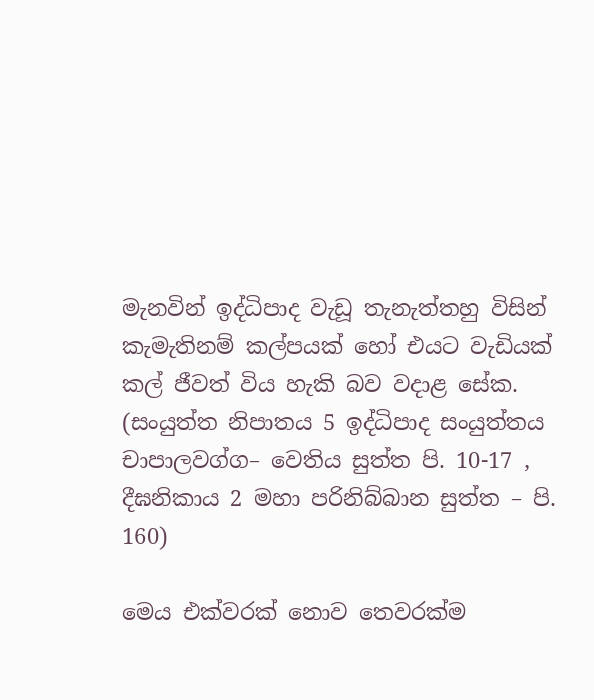මැනවින් ඉද්ධිපාද වැඩූ තැනැත්තහු විසින් කැමැතිනම් කල්පයක් හෝ එයට වැඩියක් කල් ජීවත් විය හැකි බව වදාළ සේක. (සංයුත්ත නිපාතය 5 ඉද්ධිපාද සංයුත්තය චාපාලවග්ග– වෙතිය සුත්ත පි. 10-17 , දීඝනිකාය 2 මහා පරිනිබ්බාන සුත්ත – පි. 160)

මෙය එක්වරක් නොව තෙවරක්ම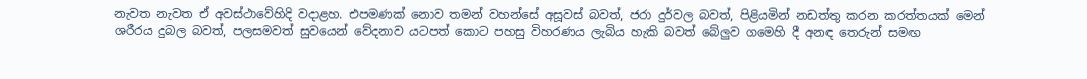නැවත නැවත ඒ අවස්ථාවේහිදි වදාළහ. එපමණක් නොව තමන් වහන්සේ අසූවස් බවත්, ජරා දුර්වල බවත්, පිළියමින් නඩත්තු කරන කරත්තයක් මෙන් ශරීරය දුබල බවත්, පලසමවත් සුවයෙන් වේදනාව යටපත් කොට පහසු විහරණය ලැබිය හැකි බවත් බේලුව ගමෙහි දී අනඳ තෙරුන් සමඟ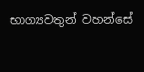භාග්‍යවතුන් වහන්සේ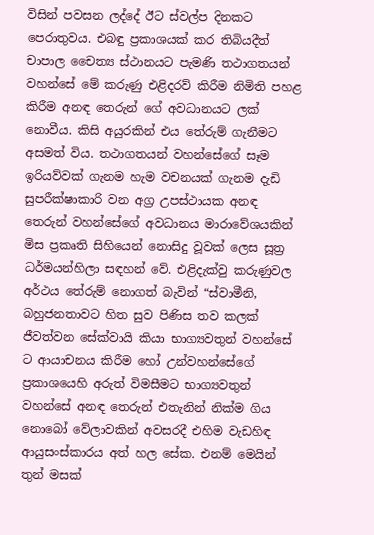විසින් පවසන ලද්දේ ඊට ස්වල්ප දිනකට පෙරාතුවය. එබඳු ප්‍රකාශයක් කර තිබියදීත් චාපාල චෛත්‍ය ස්ථානයට පැමණි තථාගතයන් වහන්සේ මේ කරුණු එළිදරව් කිරීම නිමිති පහළ කිරීම අනඳ තෙරුන් ගේ අවධානයට ලක් නොවීය. කිසි අයුරකින් එය තේරුම් ගැනීමට අසමත් විය. තථාගතයන් වහන්සේගේ සෑම ඉරියව්වක් ගැනම හැම වචනයක් ගැනම දැඩි සුපරීක්ෂාකාරි වන අග්‍ර උපස්ථායක අනඳ තෙරුන් වහන්සේගේ අවධානය මාරාවේශයකින් මිස ප්‍රකෘති සිහියෙන් නොසිදු වූවක් ලෙස සූත්‍ර ධර්මයන්හිලා සඳහන් වේ. එළිදැක්වු කරුණුවල අර්ථය තේරුම් නොගත් බැවින් “ස්වාමීනි, බහුජනතාවට හිත සුව පිණිස තව කලක් ජීවත්වන සේක්වායි කියා භාග්‍යවතුන් වහන්සේ ට ආයාචනය කිරීම හෝ උන්වහන්සේගේ ප්‍රකාශයෙහි අරුත් විමසීමට භාග්‍යවතුන් වහන්සේ අනඳ තෙරුන් එතැනින් නික්ම ගිය නොබෝ වේලාවකින් අවසරදී එහිම වැඩහිඳ ආයුසංස්කාරය අත් හල සේක. එනම් මෙයින් තුන් මසක්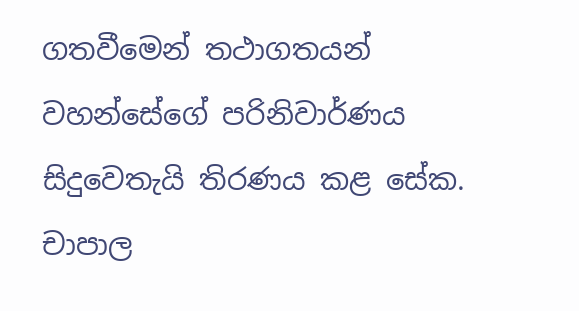ගතවීමෙන් තථාගතයන් වහන්සේගේ පරිනිවාර්ණය සිදුවෙතැයි තිරණය කළ සේක. චාපාල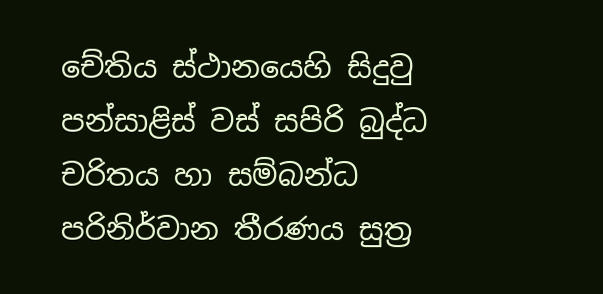චේතිය ස්ථානයෙහි සිදුවු පන්සාළිස් වස් සපිරි බුද්ධ චරිතය හා සම්බන්ධ පරිනිර්වාන තීරණය සුත්‍ර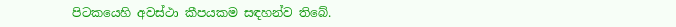පිටකයෙහි අවස්ථා කීපයකම සඳහන්ව තිබේ.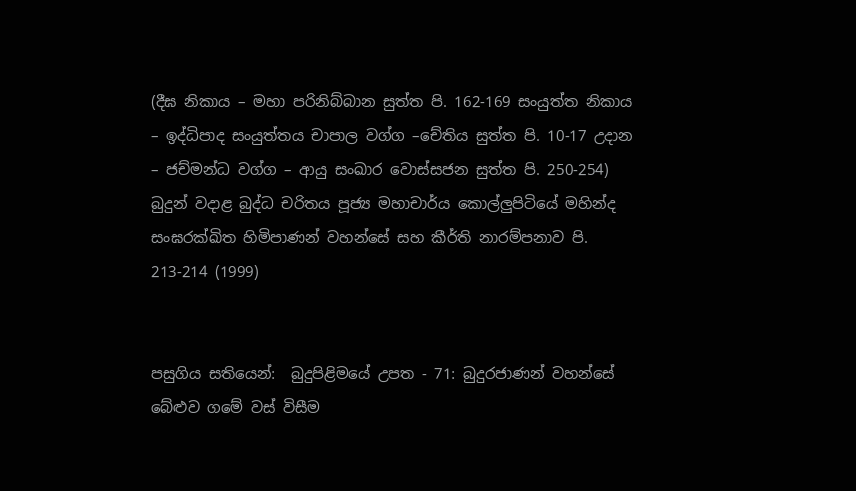(දීඝ නිකාය – මහා පරිනිබ්බාන සුත්ත පි. 162-169 සංයුත්ත නිකාය – ඉද්ධිපාද සංයුත්තය චාපාල වග්ග –චේතිය සුත්ත පි. 10-17 උදාන – ජච්මන්ධ වග්ග – ආයු සංඛාර වොස්සජන සුත්ත පි. 250-254) බුදුන් වදාළ බුද්ධ චරිතය පූජ්‍ය මහාචාර්ය කොල්ලුපිටියේ මහින්ද සංඝරක්ඛිත හිමිපාණන් වහන්සේ සහ කීර්ති නාරම්පනාව පි. 213-214 (1999)


පසුගිය සතියෙන්:  බුදුපිළිමයේ උපත - 71: බුදුරජාණන් වහන්සේ බේළුව ගමේ වස් විසීම